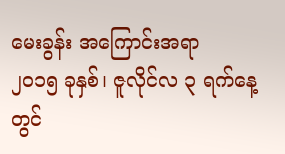မေးခွန်း အကြောင်းအရာ
၂၀၁၅ ခုနှစ်၊ ဇူလိုင်လ ၃ ရက်နေ့တွင်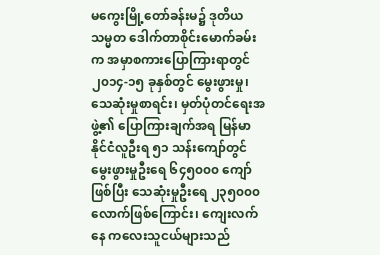မကွေးမြို့တော်ခန်းမ၌ ဒုတိယသမ္မတ ဒေါက်တာစိုင်းမောက်ခမ်းက အမှာစကားပြောကြားရာတွင် ၂၀၁၄-၁၅ ခုနှစ်တွင် မွေးဖွားမှု၊ သေဆုံးမှုစာရင်း၊ မှတ်ပုံတင်ရေးအဖွဲ့၏ ပြောကြားချက်အရ မြန်မာနိုင်ငံလူဦးရ ၅၁ သန်းကျော်တွင် မွေးဖွားမှုဦးရေ ၆၄၅၀၀၀ ကျော်ဖြစ်ပြီး သေဆုံးမှုဦးရေ ၂၃၅၀၀၀ လောက်ဖြစ်ကြောင်း၊ ကျေးလက်နေ ကလေးသူငယ်များသည်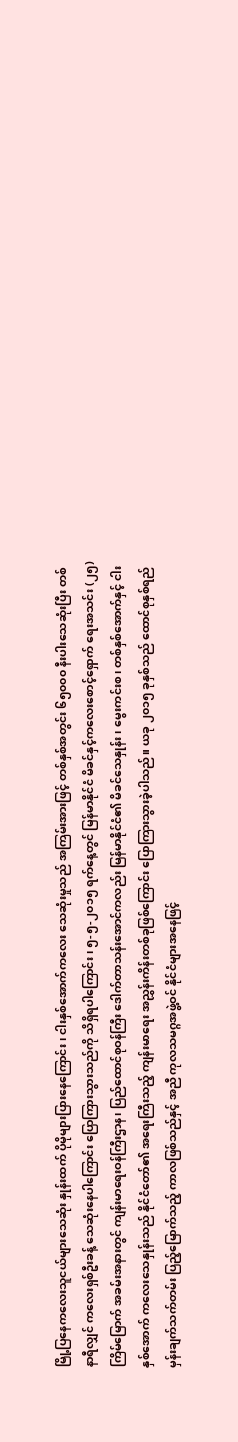မြို့ပြနေကလေးသူငယ်များသေဆုံး နှုန်းထက် ပိုမိုများပြားနေကြောင်း၊ ငါးနှစ်အောက်ကလေး သေဆုံးမှုသည် အကြမ်းအားဖြင့် တစ်နှစ်အတွင်း ၆၅၀၀၀ နီးပါးသေဆုံးပြီး တစ်နာရီလျှင် ကလေးရှစ်ဦးခန့် သေဆုံးနေပါကြောင်း ပြောကြားသွားသည်ကို သိရှိရပါကြောင်း၊ ၅-၅-၂၀၁၅ ရက်နေ့တွင် မြန်မာနိုင်ငံ မိခင်နှင့်ကလေးစောင့်ရှောက် ရေးအသင်း (၂၅) ကြိမ်မြောက် အခမ်းအနားတွင် ကျန်းမာရေးဝန်ကြီးဌာန၊ ပြည်ထောင်စုဝန်ကြီး ဒေါက်တာသန်းအောင်ကလည်း မြန်မာနိုင်ငံ၏ မိခင်သေနှုန်း၊ မွေးကင်းစ၊ တစ်နှစ်အောက်နှင့် ငါးနှစ်အောက် ကလေးသေနှုန်းသည် နိုင်ငံတော်၏ အရေးကြီးသည့် ကျန်းမာရေး အညွှန်းကိန်းတစ်ခုဖြစ်ကြောင်း ပြောကြားသွားခဲ့ပါသည်။ ယခု ၂၀၁၅ ခုနှစ်သည် ထောင်စုနှစ်ရည်မှန်းချက်သက်တမ်း ပြည့်မြောက်သည့် ကာလဖြစ်သည်နှင့် အညီ ကုလသမဂ္ဂအဖွဲ့ဝင် နိုင်ငံများအနေဖြင့်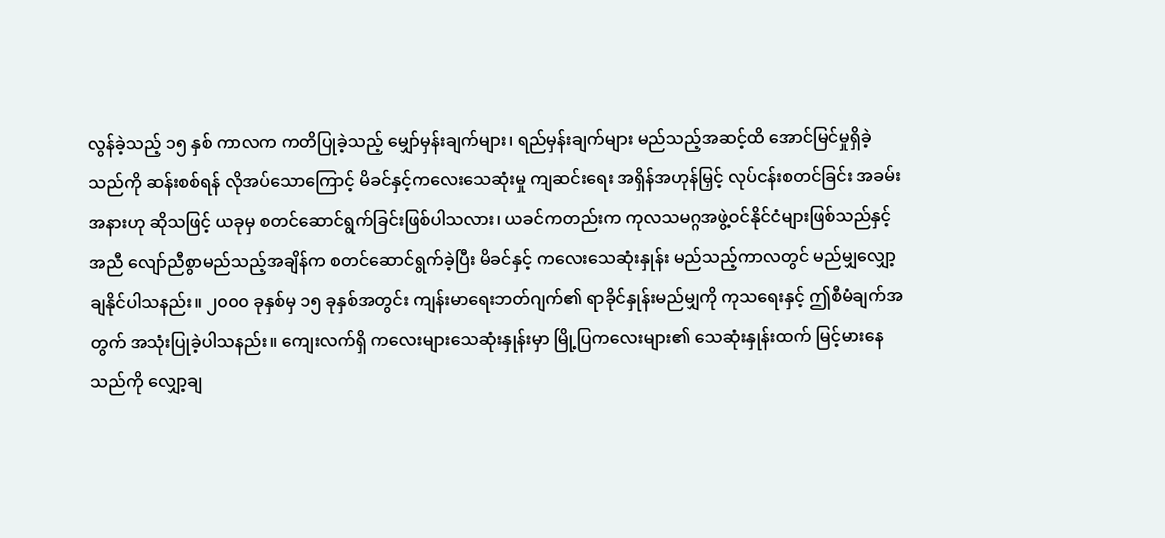လွန်ခဲ့သည့် ၁၅ နှစ် ကာလက ကတိပြုခဲ့သည့် မျှော်မှန်းချက်များ၊ ရည်မှန်းချက်များ မည်သည့်အဆင့်ထိ အောင်မြင်မှုရှိခဲ့သည်ကို ဆန်းစစ်ရန် လိုအပ်သောကြောင့် မိခင်နှင့်ကလေးသေဆုံးမှု ကျဆင်းရေး အရှိန်အဟုန်မြှင့် လုပ်ငန်းစတင်ခြင်း အခမ်းအနားဟု ဆိုသဖြင့် ယခုမှ စတင်ဆောင်ရွက်ခြင်းဖြစ်ပါသလား၊ ယခင်ကတည်းက ကုလသမဂ္ဂအဖွဲ့ဝင်နိုင်ငံများဖြစ်သည်နှင့်အညီ လျော်ညီစွာမည်သည့်အချိန်က စတင်ဆောင်ရွက်ခဲ့ပြီး မိခင်နှင့် ကလေးသေဆုံးနှုန်း မည်သည့်ကာလတွင် မည်မျှလျှော့ချနိုင်ပါသနည်း။ ၂၀၀၀ ခုနှစ်မှ ၁၅ ခုနှစ်အတွင်း ကျန်းမာရေးဘတ်ဂျက်၏ ရာခိုင်နှုန်းမည်မျှကို ကုသရေးနှင့် ဤစီမံချက်အတွက် အသုံးပြုခဲ့ပါသနည်း။ ကျေးလက်ရှိ ကလေးများသေဆုံးနှုန်းမှာ မြို့ပြကလေးများ၏ သေဆုံးနှုန်းထက် မြင့်မားနေသည်ကို လျှော့ချ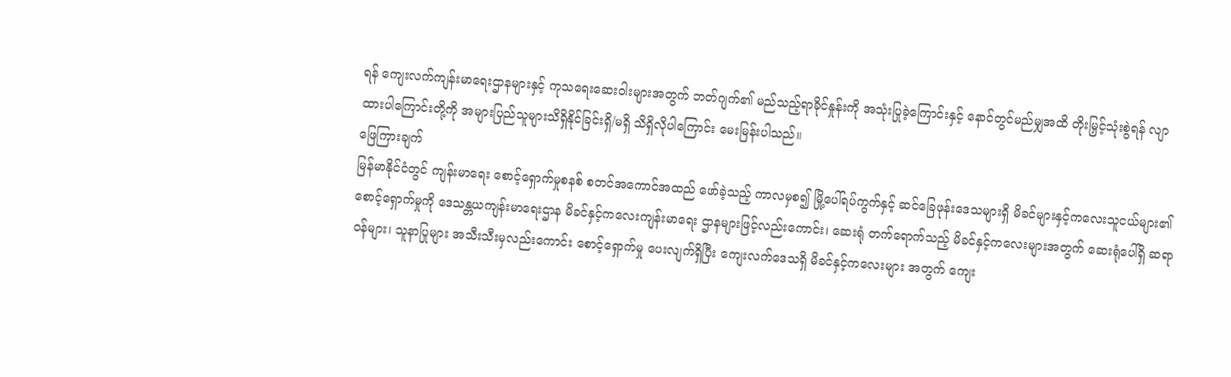ရန် ကျေးလက်ကျန်းမာရေးဌာနများနှင့် ကုသရေးဆေးဝါးများအတွက် ဘတ်ဂျက်၏ မည်သည့်ရာခိုင်နှုန်းကို အသုံးပြုခဲ့ကြောင်းနှင့် နောင်တွင်မည်မျှအထိ တိုးမြှင့်သုံးစွဲရန် လျာထားပါကြောင်းတို့ကို အများပြည်သူများသိရှိနိုင်ခြင်းရှိ/မရှိ သိရှိလိုပါကြောင်း မေးမြန်းပါသည်။
ဖြေကြားချက်
မြန်မာနိုင်ငံတွင် ကျန်းမာရေး စောင့်ရှောက်မှုစနစ် စတင်အကောင်အထည် ဖော်ခဲ့သည့် ကာလမှစ၍ မြို့ပေါ်ရပ်ကွက်နှင့် ဆင်ခြေဖုန်းဒေသများရှိ မိခင်များနှင့်ကလေးသူငယ်များ၏ စောင့်ရှောက်မှုကို ဒေသန္တယကျန်းမာရေးဌာန မိခင်နှင့်ကလေးကျန်းမာရေး ဌာနများဖြင့်လည်းကောင်း၊ ဆေးရုံ တက်ရောက်သည့် မိခင်နှင့်ကလေးများအတွက် ဆေးရုံပေါ်ရှိ ဆရာဝန်များ၊ သူနာပြုများ အသီးသီးမှလည်းကောင်း စောင့်ရှောက်မှု ပေးလျက်ရှိပြီး ကျေးလက်ဒေသရှိ မိခင်နှင့်ကလေးများ အတွက် ကျေး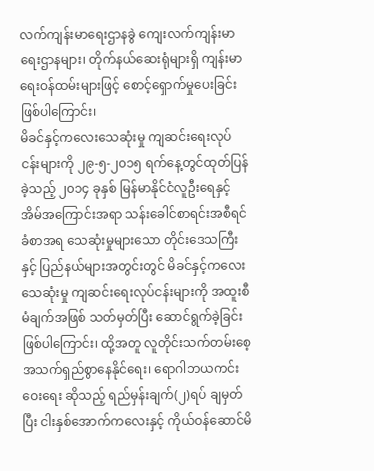လက်ကျန်းမာရေးဌာနခွဲ ကျေးလက်ကျန်းမာရေးဌာနများ၊ တိုက်နယ်ဆေးရုံများရှိ ကျန်းမာရေးဝန်ထမ်းများဖြင့် စောင့်ရှောက်မှုပေးခြင်းဖြစ်ပါကြောင်း၊
မိခင်နှင့်ကလေးသေဆုံးမှု ကျဆင်းရေးလုပ်ငန်းများကို ၂၉-၅-၂၀၁၅ ရက်နေ့တွင်ထုတ်ပြန်ခဲ့သည့် ၂၀၁၄ ခုနှစ် မြန်မာနိုင်ငံလူဦးရေနှင့် အိမ်အကြောင်းအရာ သန်းခေါင်စာရင်းအစီရင်ခံစာအရ သေဆုံးမှုများသော တိုင်းဒေသကြီးနှင့် ပြည်နယ်များအတွင်းတွင် မိခင်နှင့်ကလေးသေဆုံးမှု ကျဆင်းရေးလုပ်ငန်းများကို အထူးစီမံချက်အဖြစ် သတ်မှတ်ပြီး ဆောင်ရွက်ခဲ့ခြင်းဖြစ်ပါကြောင်း၊ ထို့အတူ လူတိုင်းသက်တမ်းစေ့ အသက်ရှည်စွာနေနိုင်ရေး၊ ရောဂါဘယကင်းဝေးရေး ဆိုသည့် ရည်မှန်းချက်(၂)ရပ် ချမှတ်ပြီး ငါးနှစ်အောက်ကလေးနှင့် ကိုယ်ဝန်ဆောင်မိ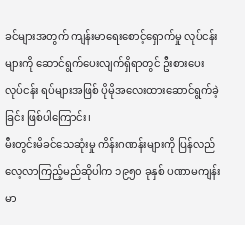ခင်များအတွက် ကျန်းမာရေးစောင့်ရှောက်မှု လုပ်ငန်းများကို ဆောင်ရွက်ပေးလျက်ရှိရာတွင် ဦးစားပေးလုပ်ငန်း ရပ်များအဖြစ် ပိုမိုအလေးထားဆောင်ရွက်ခဲ့ခြင်း ဖြစ်ပါကြောင်း၊
မီးတွင်းမိခင်သေဆုံးမှု ကိန်းဂဏန်းများကို ပြန်လည်လေ့လာကြည့်မည်ဆိုပါက ၁၉၅၀ ခုနှစ် ပဏာမကျန်းမာ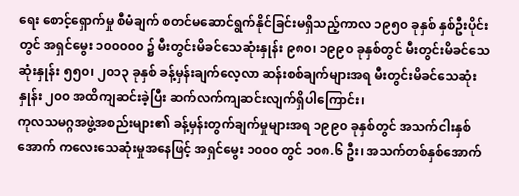ရေး စောင့်ရှောက်မှု စီမံချက် စတင်မဆောင်ရွက်နိုင်ခြင်းမရှိသည့်ကာလ ၁၉၅၀ ခုနှစ် နှစ်ဦးပိုင်းတွင် အရှင်မွေး ၁၀၀၀၀၀ ၌ မီးတွင်းမိခင်သေဆုံးနှုန်း ၉၈၀၊ ၁၉၉၀ ခုနှစ်တွင် မီးတွင်းမိခင်သေဆုံးနှုန်း ၅၅၀၊ ၂၀၁၃ ခုနှစ် ခန့်မှန်းချက်လေ့လာ ဆန်းစစ်ချက်များအရ မီးတွင်းမိခင်သေဆုံးနှုန်း ၂၀၀ အထိကျဆင်းခဲ့ပြီး ဆက်လက်ကျဆင်းလျက်ရှိပါကြောင်း၊
ကုလသမဂ္ဂအဖွဲ့အစည်းများ၏ ခန့်မှန်းတွက်ချက်မှုများအရ ၁၉၉၀ ခုနှစ်တွင် အသက်ငါးနှစ်အောက် ကလေးသေဆုံးမှုအနေဖြင့် အရှင်မွေး ၁၀၀၀ တွင် ၁၀၈.၆ ဦး၊ အသက်တစ်နှစ်အောက်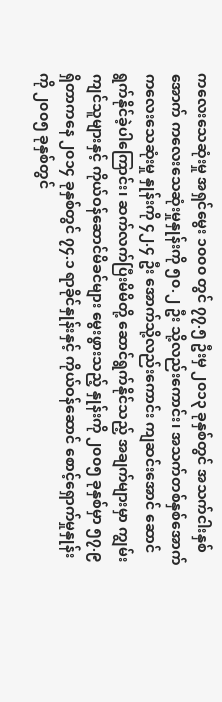ကလေးသေဆုံးမှု အရှင်မွေး ၁၀၀၀ တွင် ၇၇.၅ ဦးမှ ၂၀၁၃ ခုနှစ်တွင် အသက်ငါးနှစ်အောက် ကလေးသေဆုံးမှုနှုန်းကို ၅၀.၂ ဦး သို့လည်းကောင်း၊ အသက်တစ်နှစ်အောက် ကလေးသေဆုံးမှု နှုန်းကို ၄၂.၄ ဦး အောက်သို့လည်းကောင်း ကျဆင်းအောင် ဆောင်ရွက်နိုင်ခဲ့ပါကြောင်း၊ ဆက်လက်ပြီးမိမိတို့ ဆောင်ရွက်နိုင်သည့် အချက်များမှာ ကျွမ်းကျင်သူများနှင့် ကိုယ်ဝန်ဆောင်မိခင်များ မွေးဖွားသည့် နှုန်းကို ၂၀၀၅ ခုနှစ်မှာ ၅၇.၉ ရှိတာကနေ ၂၀၁၄ ခုနှစ်တွင် ၇၄.၁ ရာခိုင်နှုန်းနှင့် ကိုယ်ဝန်ဆောင် စောင့်ရှောက်မှုနှုန်းကို ၂၀၀၅ ခုနှစ်တွင်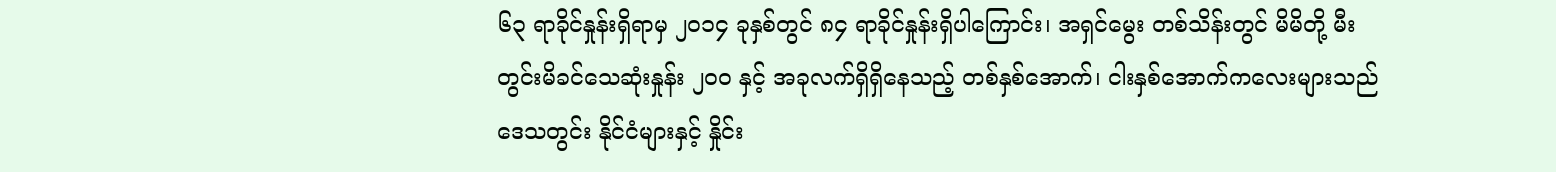၆၃ ရာခိုင်နှုန်းရှိရာမှ ၂၀၁၄ ခုနှစ်တွင် ၈၄ ရာခိုင်နှုန်းရှိပါကြောင်း၊ အရှင်မွေး တစ်သိန်းတွင် မိမိတို့ မီးတွင်းမိခင်သေဆုံးနှုန်း ၂၀၀ နှင့် အခုလက်ရှိရှိနေသည့် တစ်နှစ်အောက်၊ ငါးနှစ်အောက်ကလေးများသည် ဒေသတွင်း နိုင်ငံများနှင့် နှိုင်း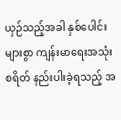ယှဉ်သည့်အခါ နှစ်ပေါင်းများစွာ ကျန်းမာရေးအသုံးစရိတ် နည်းပါးခဲ့ရသည့် အ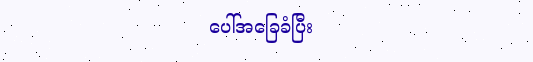ပေါ်အခြေခံပြီး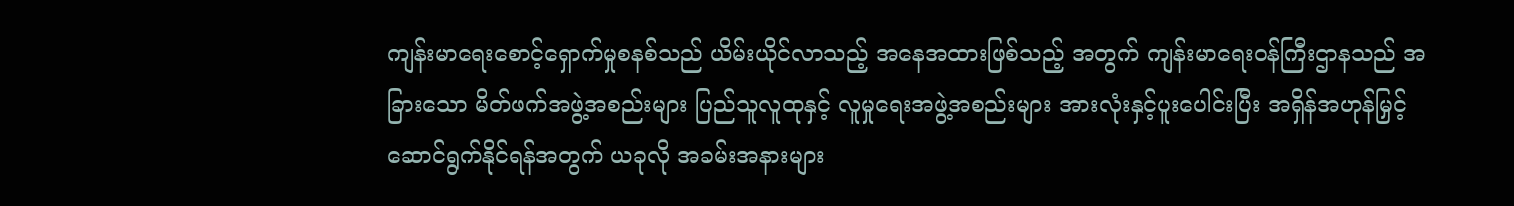ကျန်းမာရေးစောင့်ရှောက်မှုစနစ်သည် ယိမ်းယိုင်လာသည့် အနေအထားဖြစ်သည့် အတွက် ကျန်းမာရေးဝန်ကြီးဌာနသည် အခြားသော မိတ်ဖက်အဖွဲ့အစည်းများ ပြည်သူလူထုနှင့် လူမှုရေးအဖွဲ့အစည်းများ အားလုံးနှင့်ပူးပေါင်းပြီး အရှိန်အဟုန်မြှင့် ဆောင်ရွက်နိုင်ရန်အတွက် ယခုလို အခမ်းအနားများ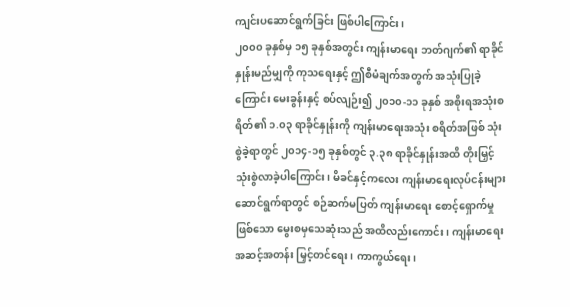ကျင်းပဆောင်ရွက်ခြင်း ဖြစ်ပါကြောင်း၊
၂၀၀၀ ခုနှစ်မှ ၁၅ ခုနှစ်အတွင်း ကျန်းမာရေး ဘတ်ဂျက်၏ ရာခိုင်နှုန်းမည်မျှကို ကုသရေးနှင့် ဤစီမံချက်အတွက် အသုံးပြုခဲ့ကြောင်း မေးခွန်းနှင့် စပ်လျဉ်း၍ ၂၀၁၀-၁၁ ခုနှစ် အစိုးရအသုံးစရိတ်၏ ၁.၀၃ ရာခိုင်နှုန်းကို ကျန်းမာရေးအသုံး စရိတ်အဖြစ် သုံးစွဲခဲ့ရာတွင် ၂၀၁၄-၁၅ ခုနှစ်တွင် ၃.၃၈ ရာခိုင်နှုန်းအထိ တိုးမြှင့်သုံးစွဲလာခဲ့ပါကြောင်း၊ မိခင်နှင့်ကလေး ကျန်းမာရေးလုပ်ငန်းများ ဆောင်ရွက်ရာတွင် စဉ်ဆက်မပြတ် ကျန်းမာရေး စောင့်ရှောက်မှုဖြစ်သော မွေးစမှသေဆုံးသည် အထိလည်းကောင်း၊ ကျန်းမာရေးအဆင့်အတန်း မြှင့်တင်ရေး၊ ကာကွယ်ရေး၊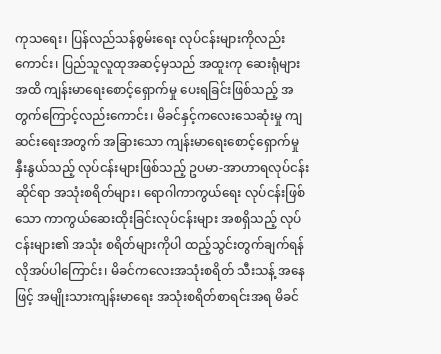ကုသရေး၊ ပြန်လည်သန်စွမ်းရေး လုပ်ငန်းများကိုလည်းကောင်း၊ ပြည်သူလူထုအဆင့်မှသည် အထူးကု ဆေးရုံများအထိ ကျန်းမာရေးစောင့်ရှောက်မှု ပေးရခြင်းဖြစ်သည့် အတွက်ကြောင့်လည်းကောင်း၊ မိခင်နှင့်ကလေးသေဆုံးမှု ကျဆင်းရေးအတွက် အခြားသော ကျန်းမာရေးစောင့်ရှောက်မှု နှီးနွယ်သည့် လုပ်ငန်းများဖြစ်သည့် ဥပမာ-အာဟာရလုပ်ငန်းဆိုင်ရာ အသုံးစရိတ်များ၊ ရောဂါကာကွယ်ရေး လုပ်ငန်းဖြစ်သော ကာကွယ်ဆေးထိုးခြင်းလုပ်ငန်းများ အစရှိသည့် လုပ်ငန်းများ၏ အသုံး စရိတ်များကိုပါ ထည့်သွင်းတွက်ချက်ရန် လိုအပ်ပါကြောင်း၊ မိခင်ကလေးအသုံးစရိတ် သီးသန့် အနေဖြင့် အမျိုးသားကျန်းမာရေး အသုံးစရိတ်စာရင်းအရ မိခင်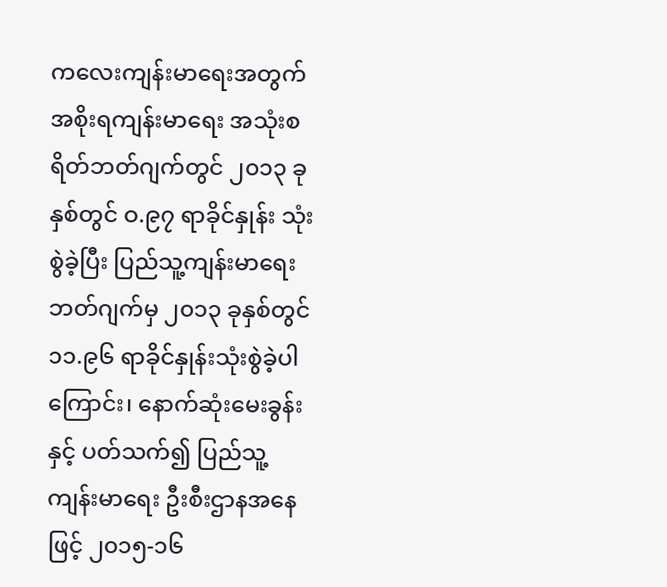ကလေးကျန်းမာရေးအတွက် အစိုးရကျန်းမာရေး အသုံးစရိတ်ဘတ်ဂျက်တွင် ၂၀၁၃ ခုနှစ်တွင် ဝ.၉၇ ရာခိုင်နှုန်း သုံးစွဲခဲ့ပြီး ပြည်သူ့ကျန်းမာရေးဘတ်ဂျက်မှ ၂၀၁၃ ခုနှစ်တွင် ၁၁.၉၆ ရာခိုင်နှုန်းသုံးစွဲခဲ့ပါကြောင်း၊ နောက်ဆုံးမေးခွန်းနှင့် ပတ်သက်၍ ပြည်သူ့ကျန်းမာရေး ဦးစီးဌာနအနေဖြင့် ၂၀၁၅-၁၆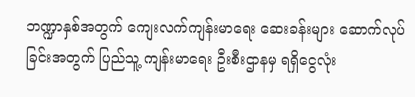ဘဏ္ဍာနှစ်အတွက် ကျေးလက်ကျန်းမာရေး ဆေးခန်းများ ဆောက်လုပ်ခြင်းအတွက် ပြည်သူ့ ကျန်းမာရေး ဦးစီးဌာနမှ ရရှိငွေလုံး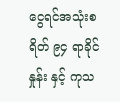ငွေရင်အသုံးစရိတ် ၉၄ ရာခိုင်နှုန်း နှင့် ကုသ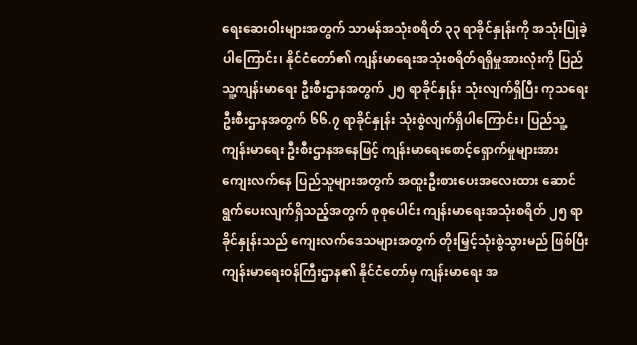ရေးဆေးဝါးများအတွက် သာမန်အသုံးစရိတ် ၃၃ ရာခိုင်နှုန်းကို အသုံးပြုခဲ့ပါကြောင်း၊ နိုင်ငံတော်၏ ကျန်းမာရေးအသုံးစရိတ်ရရှိမှုအားလုံးကို ပြည်သူ့ကျန်းမာရေး ဦးစီးဌာနအတွက် ၂၅ ရာခိုင်နှုန်း သုံးလျက်ရှိပြီး ကုသရေးဦးစီးဌာနအတွက် ၆၆.၇ ရာခိုင်နှုန်း သုံးစွဲလျက်ရှိပါကြောင်း၊ ပြည်သူ့ကျန်းမာရေး ဦးစီးဌာနအနေဖြင့် ကျန်းမာရေးစောင့်ရှောက်မှုများအား ကျေးလက်နေ ပြည်သူများအတွက် အထူးဦးစားပေးအလေးထား ဆောင်ရွက်ပေးလျက်ရှိသည့်အတွက် စုစုပေါင်း ကျန်းမာရေးအသုံးစရိတ် ၂၅ ရာခိုင်နှုန်းသည် ကျေးလက်ဒေသများအတွက် တိုးမြှင့်သုံးစွဲသွားမည် ဖြစ်ပြီး ကျန်းမာရေးဝန်ကြီးဌာန၏ နိုင်ငံတော်မှ ကျန်းမာရေး အ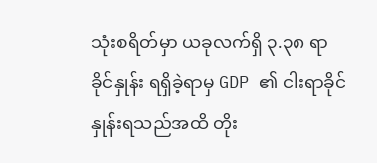သုံးစရိတ်မှာ ယခုလက်ရှိ ၃.၃၈ ရာခိုင်နှုန်း ရရှိခဲ့ရာမှ GDP ၏ ငါးရာခိုင်နှုန်းရသည်အထိ တိုး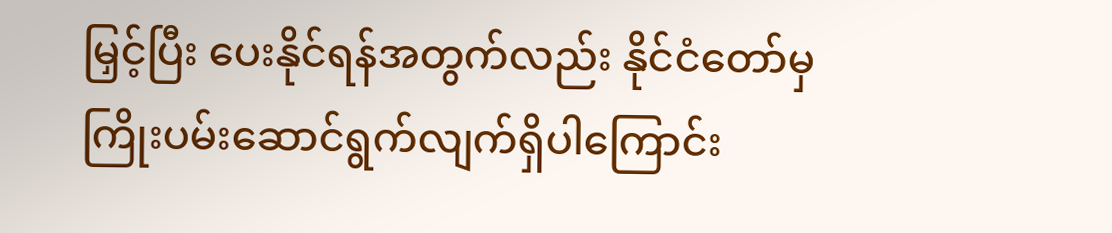မြှင့်ပြီး ပေးနိုင်ရန်အတွက်လည်း နိုင်ငံတော်မှ ကြိုးပမ်းဆောင်ရွက်လျက်ရှိပါကြောင်း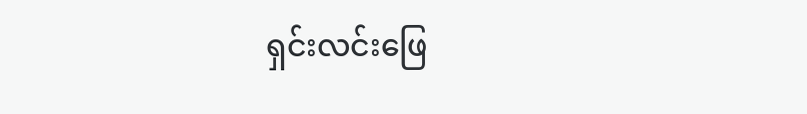ရှင်းလင်းဖြေ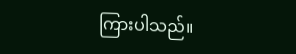ကြားပါသည်။